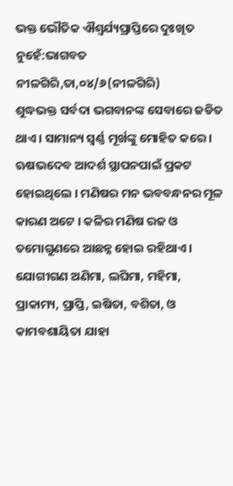ଭକ୍ତ ଭୌତିକ ଐଶ୍ୱର୍ଯ୍ୟପ୍ରାପ୍ତିରେ ଦୁଃଖିତ ନୁହେଁ:ଭାଗବତ
ନୀଳଗିରି,ତା,୦୪/୬(ନୀଳଗିରି)
ଶୁଦ୍ଧଭକ୍ତ ସର୍ବଦା ଭଗବାନଙ୍କ ସେବାରେ ଜଡିତ ଥାଏ । ସାମାନ୍ୟ ସ୍ବର୍ଣ୍ଣ ମୂର୍ଖଙ୍କୁ ମୋହିତ କରେ । ଋଷଭଦେବ ଆଦର୍ଶ ସ୍ଥାପନପାଇଁ ପ୍ରକଟ ହୋଇଥିଲେ । ମଣିଷର ମନ ଭବବନ୍ଧନର ମୂଳ କାରଣ ଅଟେ । କଳିର ମଣିଷ ରଜ ଓ ତମୋଗୁଣରେ ଆଛନ୍ନ ହୋଇ ରହିଥାଏ । ଯୋଗୀଗଣ ଅଣିମା, ଲଘିମା, ମହିମା, ପ୍ରାକାମ୍ୟ, ପ୍ରାପ୍ତି, ଇଷିତା, ବଶିତା, ଓ କାମବଶାୟିତା ଯାହା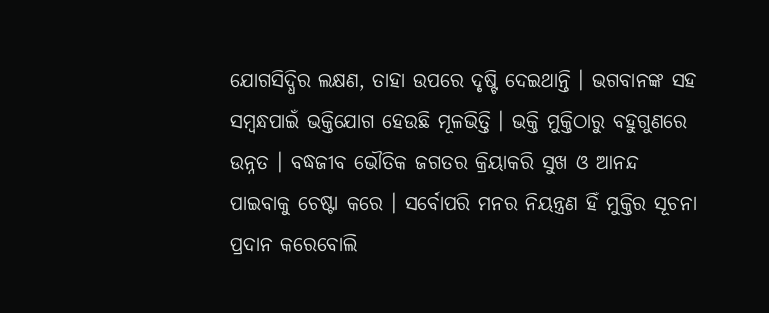ଯୋଗସିଦ୍ଧିର ଲକ୍ଷଣ, ତାହା ଉପରେ ଦୃଷ୍ଟି ଦେଇଥାନ୍ତି । ଭଗବାନଙ୍କ ସହ ସମ୍ବନ୍ଧପାଇଁ ଭକ୍ତିଯୋଗ ହେଉଛି ମୂଳଭିତ୍ତି । ଭକ୍ତି ମୁକ୍ତିଠାରୁ ବହୁଗୁଣରେ ଉନ୍ନତ । ବଦ୍ଧଜୀବ ଭୌତିକ ଜଗତର କ୍ରିୟାକରି ସୁଖ ଓ ଆନନ୍ଦ ପାଇବାକୁ ଚେଷ୍ଟା କରେ । ସର୍ବୋପରି ମନର ନିୟନ୍ତ୍ରଣ ହିଁ ମୁକ୍ତିର ସୂଚନା ପ୍ରଦାନ କରେବୋଲି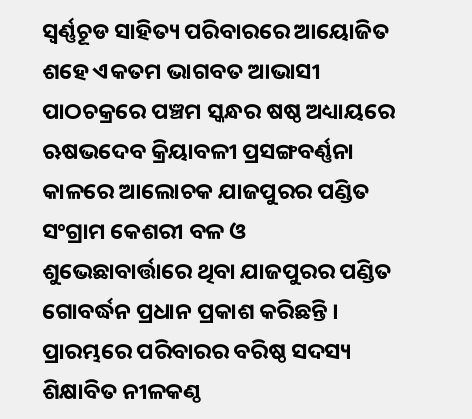ସ୍ବର୍ଣ୍ଣଚୂଡ ସାହିତ୍ୟ ପରିବାରରେ ଆୟୋଜିତ ଶହେ ଏକତମ ଭାଗବତ ଆଭାସୀ ପାଠଚକ୍ରରେ ପଞ୍ଚମ ସ୍କନ୍ଧର ଷଷ୍ଠ ଅଧ୍ୟାୟରେ ଋଷଭଦେବ କ୍ରିୟାବଳୀ ପ୍ରସଙ୍ଗବର୍ଣ୍ଣନା କାଳରେ ଆଲୋଚକ ଯାଜପୁରର ପଣ୍ଡିତ ସଂଗ୍ରାମ କେଶରୀ ବଳ ଓ ଶୁଭେଛାବାର୍ତ୍ତାରେ ଥିବା ଯାଜପୁରର ପଣ୍ଡିତ ଗୋବର୍ଦ୍ଧନ ପ୍ରଧାନ ପ୍ରକାଶ କରିଛନ୍ତି । ପ୍ରାରମ୍ଭରେ ପରିବାରର ବରିଷ୍ଠ ସଦସ୍ୟ ଶିକ୍ଷାବିତ ନୀଳକଣ୍ଠ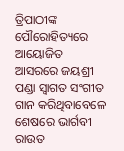ତ୍ରିପାଠୀଙ୍କ ପୌରୋହିତ୍ୟରେ ଆୟୋଜିତ ଆସରରେ ଜୟଶ୍ରୀ ପଣ୍ଡା ସ୍ୱାଗତ ସଂଗୀତ ଗାନ କରିଥିବାବେଳେ ଶେଷରେ ଭାର୍ଗବୀ ରାଉତ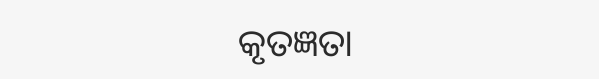କୃତଜ୍ଞତା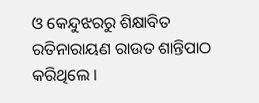ଓ କେନ୍ଦୁଝରରୁ ଶିକ୍ଷାବିତ ରତିନାରାୟଣ ରାଉତ ଶାନ୍ତିପାଠ କରିଥିଲେ ।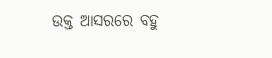ଉକ୍ତ ଆସରରେ ବହୁ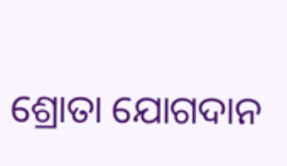ଶ୍ରୋତା ଯୋଗଦାନ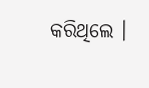କରିଥିଲେ ।